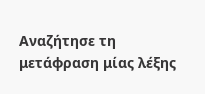Αναζήτησε τη μετάφραση μίας λέξης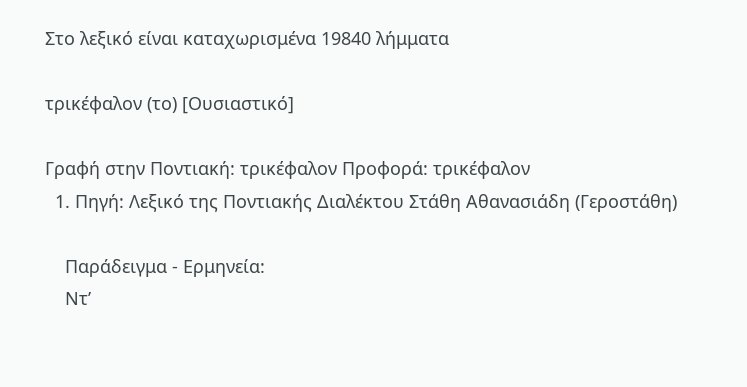Στο λεξικό είναι καταχωρισμένα 19840 λήμματα

τρικέφαλον (το) [Ουσιαστικό]

Γραφή στην Ποντιακή: τρικέφαλον Προφορά: τρικέφαλον
  1. Πηγή: Λεξικό της Ποντιακής Διαλέκτου Στάθη Αθανασιάδη (Γεροστάθη)

    Παράδειγμα - Ερμηνεία:
    Ντ’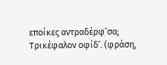εποίκες αντραδέρφ’σα; Τρικέφαλον οφίδ’. (φράση,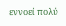εννοεί πολύ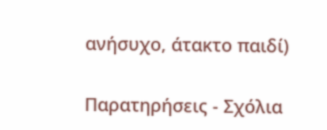ανήσυχο, άτακτο παιδί)

Παρατηρήσεις - Σχόλια